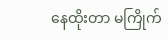နေထိုးတာ မကြိုက်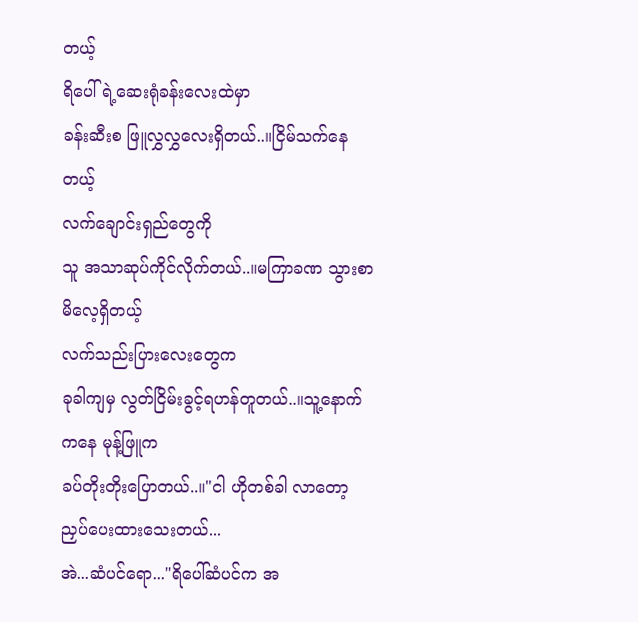တယ့်
ရိပေါ်ရဲ့ဆေးရုံခန်းလေးထဲမှာ
ခန်းဆီးစ ဖြူလွှလွှလေးရှိတယ်..။ငြိမ်သက်နေတယ့်
လက်ချောင်းရှည်တွေကို
သူ အသာဆုပ်ကိုင်လိုက်တယ်..။မကြာခဏ သွားစာမိလေ့ရှိတယ့်
လက်သည်းပြားလေးတွေက
ခုခါကျမှ လွတ်ငြိမ်းခွင့်ရဟန်တူတယ်..။သူ့နောက်ကနေ မုန့်ဖြူက
ခပ်တိုးတိုးပြောတယ်..။"ငါ ဟိုတစ်ခါ လာတော့
ညှပ်ပေးထားသေးတယ်...
အဲ...ဆံပင်ရော..."ရိပေါ်ဆံပင်က အ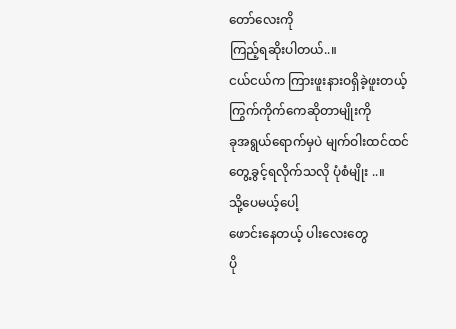တော်လေးကို
ကြည့်ရဆိုးပါတယ်..။
ငယ်ငယ်က ကြားဖူးနားဝရှိခဲ့ဖူးတယ့်
ကြွက်ကိုက်ကေဆိုတာမျိုးကို
ခုအရွယ်ရောက်မှပဲ မျက်ဝါးထင်ထင်
တွေ့ခွင့်ရလိုက်သလို ပုံစံမျိုး ..။
သို့ပေမယ့်ပေါ့
ဖောင်းနေတယ့် ပါးလေးတွေ
ပို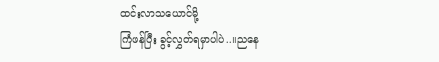ထင်းလာသယောင်မို့
ကြံဖန်ပြီး ခွင့်လွှတ်ရမှာပါပဲ..။ညနေ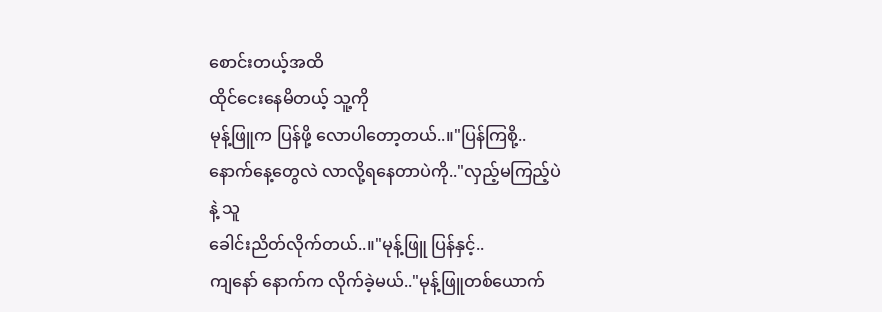စောင်းတယ့်အထိ
ထိုင်ငေးနေမိတယ့် သူ့ကို
မုန့်ဖြူက ပြန်ဖို့ လောပါတော့တယ်..။"ပြန်ကြစို့..
နောက်နေ့တွေလဲ လာလို့ရနေတာပဲကို.."လှည့်မကြည့်ပဲနဲ့ သူ
ခေါင်းညိတ်လိုက်တယ်..။"မုန့်ဖြူ ပြန်နှင့်..
ကျနော် နောက်က လိုက်ခဲ့မယ်.."မုန့်ဖြူတစ်ယောက်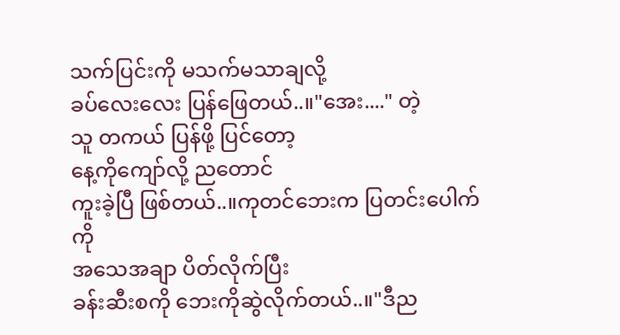သက်ပြင်းကို မသက်မသာချလို့
ခပ်လေးလေး ပြန်ဖြေတယ်..။"အေး...." တဲ့
သူ တကယ် ပြန်ဖို့ ပြင်တော့
နေ့ကိုကျော်လို့ ညတောင်
ကူးခဲ့ပြီ ဖြစ်တယ်..။ကုတင်ဘေးက ပြတင်းပေါက်ကို
အသေအချာ ပိတ်လိုက်ပြီး
ခန်းဆီးစကို ဘေးကိုဆွဲလိုက်တယ်..။"ဒီည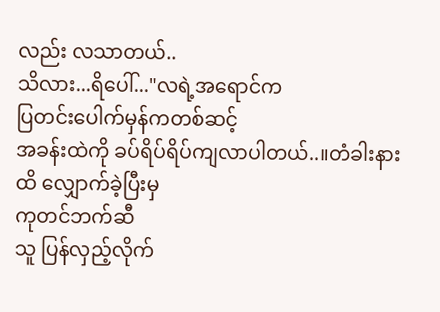လည်း လသာတယ်..
သိလား...ရိပေါ်..."လရဲ့အရောင်က
ပြတင်းပေါက်မှန်ကတစ်ဆင့်
အခန်းထဲကို ခပ်ရိပ်ရိပ်ကျလာပါတယ်..။တံခါးနားထိ လျှောက်ခဲ့ပြီးမှ
ကုတင်ဘက်ဆီ
သူ ပြန်လှည့်လိုက်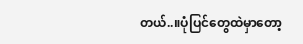တယ်..။ပုံပြင်တွေထဲမှာတော့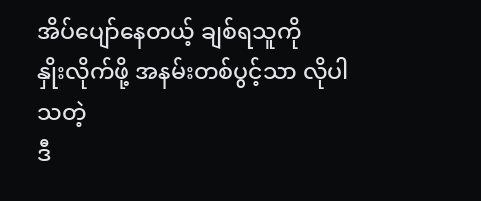အိပ်ပျော်နေတယ့် ချစ်ရသူကို
နှိုးလိုက်ဖို့ အနမ်းတစ်ပွင့်သာ လိုပါသတဲ့
ဒီ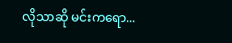လိုသာဆို မင်းကရော...